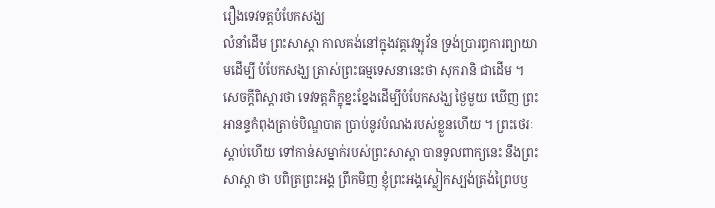រឿងទេវទត្តបំបែកសង្ឃ
លំនាំដើម ព្រះសាស្តា កាលគង់នៅក្នុងវត្តវេឡុវ័ន ទ្រង់ប្រារព្ធការព្យាយាមដើម្បី បំបែកសង្ឃ ត្រាស់ព្រះធម្មទេសនានេះថា សុករានិ ជាដើម ។ សេចក្តីពិស្តារថា ទេវទត្តភិក្ខុខ្នះខ្នែងដើម្បីបំបែកសង្ឃ ថ្ងៃមួយ ឃើញ ព្រះអានន្ទកំពុងត្រាច់បិណ្ឌបាត ប្រាប់នូវបំណងរបស់ខ្លួនហើយ ។ ព្រះថេរៈ ស្តាប់ហើយ ទៅកាន់សម្នាក់របស់ព្រះសាស្តា បានទូលពាក្យនេះ នឹងព្រះសាស្តា ថា បពិត្រព្រះអង្គ ព្រឹកមិញ ខ្ញុំព្រះអង្គស្លៀកស្បង់ត្រង់ព្រៃបឫ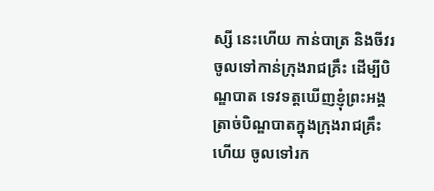ស្សី នេះហើយ កាន់បាត្រ និងចីវរ ចូលទៅកាន់ក្រុងរាជគ្រឹះ ដើម្បីបិណ្ឌបាត ទេវទត្តឃើញខ្ញុំព្រះអង្គត្រាច់បិណ្ឌបាតក្នុងក្រុងរាជគ្រឹះហើយ ចូលទៅរក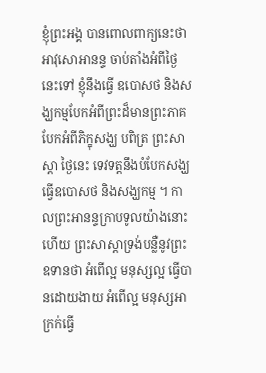ខ្ញុំព្រះអង្គ បានពោលពាក្យនេះថា អាវុសោអានន្ទ ចាប់តាំងអំពីថ្ងៃនេះទៅ ខ្ញុំនឹងធ្វើ ឧបោសថ និងសង្ឃកម្មបែកអំពីព្រះដ៏មានព្រះភាគ បែកអំពីភិក្ខុសង្ឃ បពិត្រ ព្រះសាស្តា ថ្ងៃនេះ ទេវទត្តនឹងបំបែកសង្ឃ ធ្វើឧបោសថ និងសង្ឃកម្ម ។ កាលព្រះអានន្ទក្រាបទូលយ៉ាងនោះហើយ ព្រះសាស្តាទ្រង់បន្លឺនូវព្រះ ឧទានថា អំពើល្អ មនុស្សល្អ ធ្វើបានដោយងាយ អំពើល្អ មនុស្សអាក្រក់ធ្វើ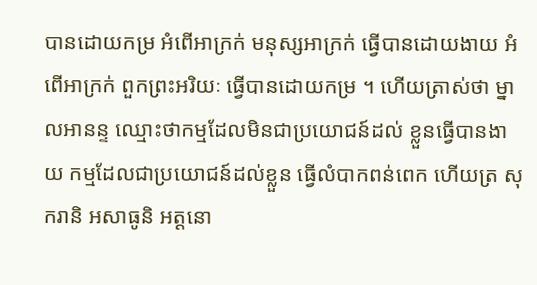បានដោយកម្រ អំពើអាក្រក់ មនុស្សអាក្រក់ ធ្វើបានដោយងាយ អំពើអាក្រក់ ពួកព្រះអរិយៈ ធ្វើបានដោយកម្រ ។ ហើយត្រាស់ថា ម្នាលអានន្ទ ឈ្មោះថាកម្មដែលមិនជាប្រយោជន៍ដល់ ខ្លួនធ្វើបានងាយ កម្មដែលជាប្រយោជន៍ដល់ខ្លួន ធ្វើលំបាកពន់ពេក ហើយត្រ សុករានិ អសាធូនិ អត្តនោ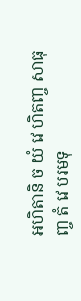អហិតានិ ច យំ វេ ហិតញ្ច សាធុញ្ច តំ វេ បរមទុ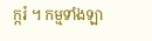ក្ករំ ។ កម្មទាំងឡា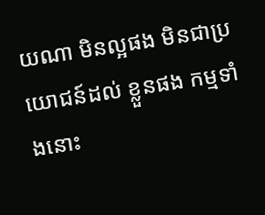យណា មិនល្អផង មិនជាប្រយោជន៍ដល់ ខ្លួនផង កម្មទាំងនោះ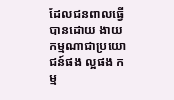ដែលជនពាលធ្វើបានដោយ ងាយ កម្មណាជាប្រយោជន៍ផង ល្អផង កម្ម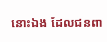នោះឯង ដែលជនពា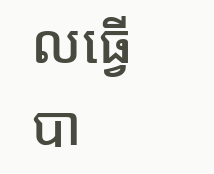លធ្វើបា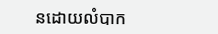នដោយលំបាក